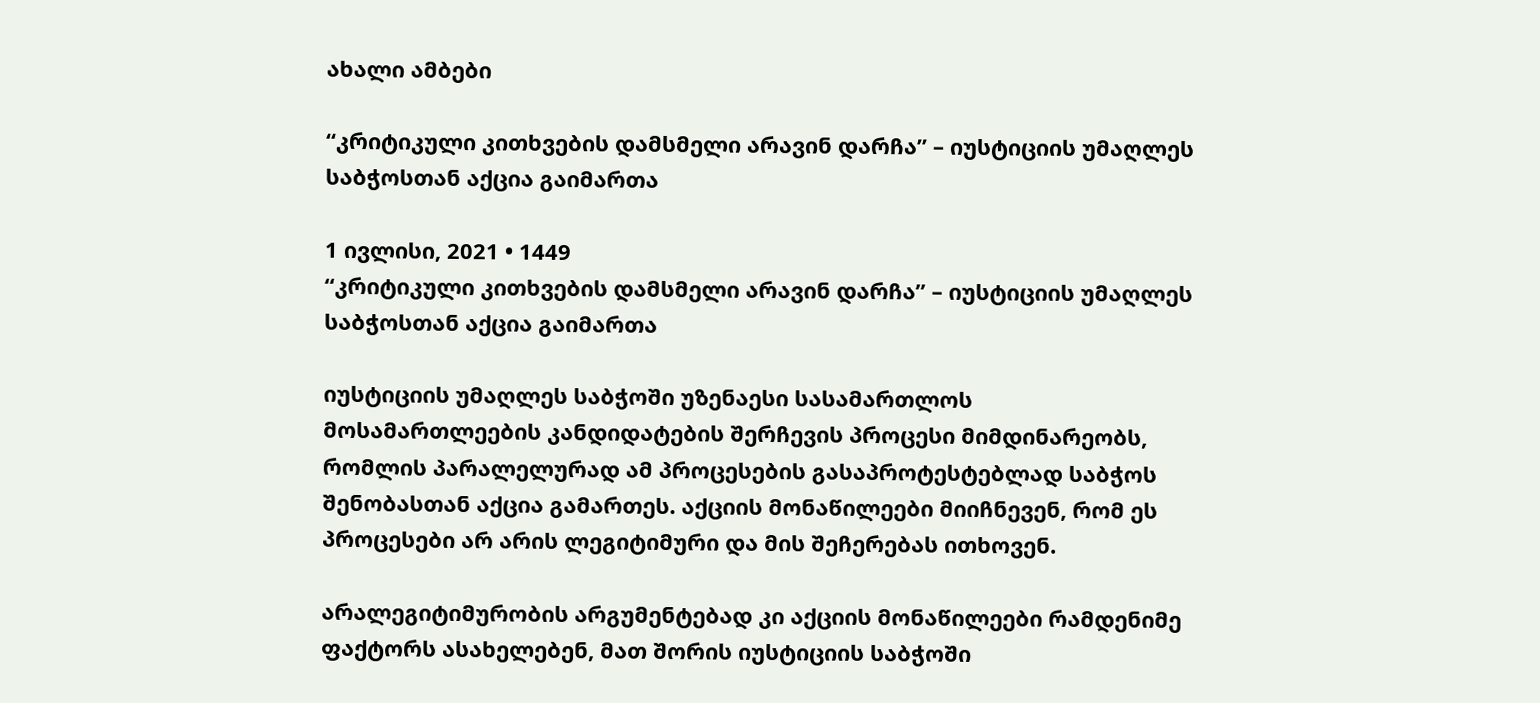ახალი ამბები

“კრიტიკული კითხვების დამსმელი არავინ დარჩა” – იუსტიციის უმაღლეს საბჭოსთან აქცია გაიმართა

1 ივლისი, 2021 • 1449
“კრიტიკული კითხვების დამსმელი არავინ დარჩა” – იუსტიციის უმაღლეს საბჭოსთან აქცია გაიმართა

იუსტიციის უმაღლეს საბჭოში უზენაესი სასამართლოს მოსამართლეების კანდიდატების შერჩევის პროცესი მიმდინარეობს, რომლის პარალელურად ამ პროცესების გასაპროტესტებლად საბჭოს შენობასთან აქცია გამართეს. აქციის მონაწილეები მიიჩნევენ, რომ ეს პროცესები არ არის ლეგიტიმური და მის შეჩერებას ითხოვენ.

არალეგიტიმურობის არგუმენტებად კი აქციის მონაწილეები რამდენიმე ფაქტორს ასახელებენ, მათ შორის იუსტიციის საბჭოში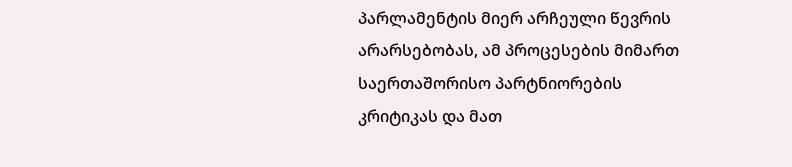პარლამენტის მიერ არჩეული წევრის არარსებობას, ამ პროცესების მიმართ საერთაშორისო პარტნიორების კრიტიკას და მათ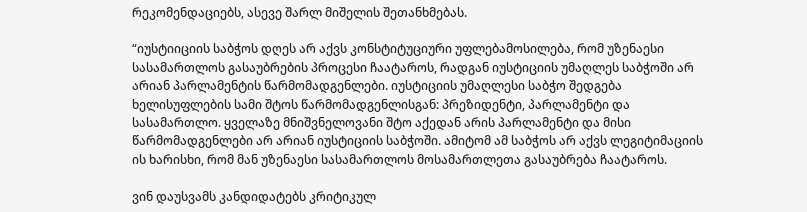რეკომენდაციებს, ასევე შარლ მიშელის შეთანხმებას.

“იუსტიიციის საბჭოს დღეს არ აქვს კონსტიტუციური უფლებამოსილება, რომ უზენაესი სასამართლოს გასაუბრების პროცესი ჩაატაროს, რადგან იუსტიციის უმაღლეს საბჭოში არ არიან პარლამენტის წარმომადგენლები. იუსტიციის უმაღლესი საბჭო შედგება ხელისუფლების სამი შტოს წარმომადგენლისგან: პრეზიდენტი, პარლამენტი და სასამართლო. ყველაზე მნიშვნელოვანი შტო აქედან არის პარლამენტი და მისი წარმომადგენლები არ არიან იუსტიციის საბჭოში. ამიტომ ამ საბჭოს არ აქვს ლეგიტიმაციის ის ხარისხი, რომ მან უზენაესი სასამართლოს მოსამართლეთა გასაუბრება ჩაატაროს.

ვინ დაუსვამს კანდიდატებს კრიტიკულ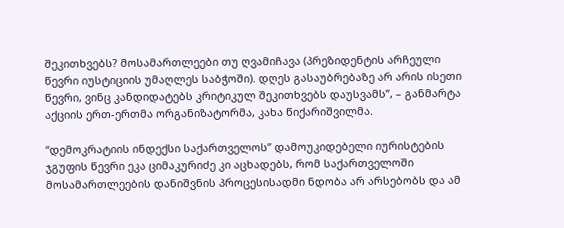შეკითხვებს? მოსამართლეები თუ ღვამიჩავა (პრეზიდენტის არჩეული წევრი იუსტიციის უმაღლეს საბჭოში). დღეს გასაუბრებაზე არ არის ისეთი წევრი, ვინც კანდიდატებს კრიტიკულ შეკითხვებს დაუსვამს”, – განმარტა აქციის ერთ-ერთმა ორგანიზატორმა, კახა წიქარიშვილმა.

“დემოკრატიის ინდექსი საქართველოს” დამოუკიდებელი იურისტების ჯგუფის წევრი ეკა ციმაკურიძე კი აცხადებს, რომ საქართველოში მოსამართლეების დანიშვნის პროცესისადმი ნდობა არ არსებობს და ამ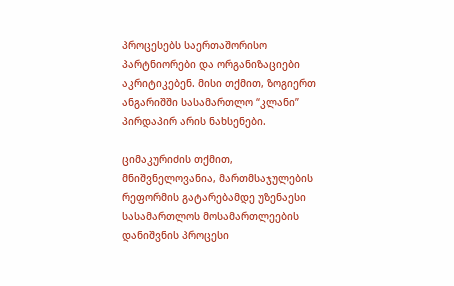პროცესებს საერთაშორისო პარტნიორები და ორგანიზაციები აკრიტიკებენ. მისი თქმით, ზოგიერთ ანგარიშში სასამართლო “კლანი” პირდაპირ არის ნახსენები.

ციმაკურიძის თქმით, მნიშვნელოვანია, მართმსაჯულების რეფორმის გატარებამდე უზენაესი სასამართლოს მოსამართლეების დანიშვნის პროცესი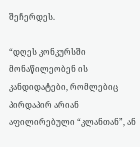შეჩერდეს.

“დღეს კონკურსში მონაწილეობენ ის კანდიდატები, რომლებიც პირდაპირ არიან აფილირებული “კლანთან”, ან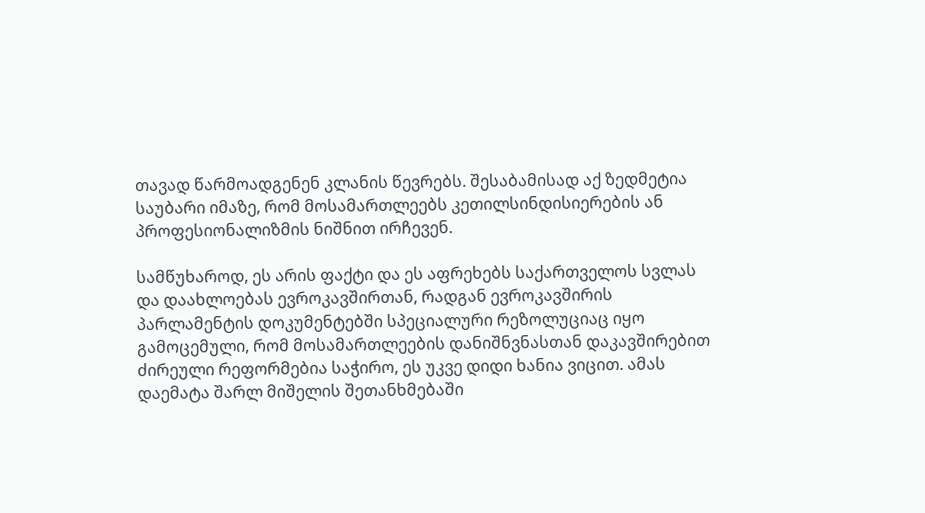თავად წარმოადგენენ კლანის წევრებს. შესაბამისად აქ ზედმეტია საუბარი იმაზე, რომ მოსამართლეებს კეთილსინდისიერების ან პროფესიონალიზმის ნიშნით ირჩევენ.

სამწუხაროდ, ეს არის ფაქტი და ეს აფრეხებს საქართველოს სვლას და დაახლოებას ევროკავშირთან, რადგან ევროკავშირის პარლამენტის დოკუმენტებში სპეციალური რეზოლუციაც იყო გამოცემული, რომ მოსამართლეების დანიშნვნასთან დაკავშირებით ძირეული რეფორმებია საჭირო, ეს უკვე დიდი ხანია ვიცით. ამას დაემატა შარლ მიშელის შეთანხმებაში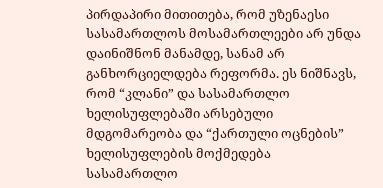პირდაპირი მითითება, რომ უზენაესი სასამართლოს მოსამართლეები არ უნდა დაინიშნონ მანამდე, სანამ არ განხორციელდება რეფორმა. ეს ნიშნავს, რომ “კლანი” და სასამართლო ხელისუფლებაში არსებული მდგომარეობა და “ქართული ოცნების” ხელისუფლების მოქმედება სასამართლო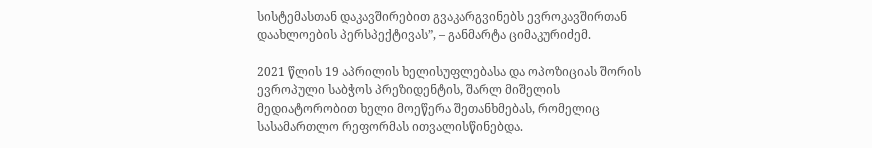სისტემასთან დაკავშირებით გვაკარგვინებს ევროკავშირთან დაახლოების პერსპექტივას”, – განმარტა ციმაკურიძემ.

2021 წლის 19 აპრილის ხელისუფლებასა და ოპოზიციას შორის ევროპული საბჭოს პრეზიდენტის, შარლ მიშელის მედიატორობით ხელი მოეწერა შეთანხმებას, რომელიც სასამართლო რეფორმას ითვალისწინებდა.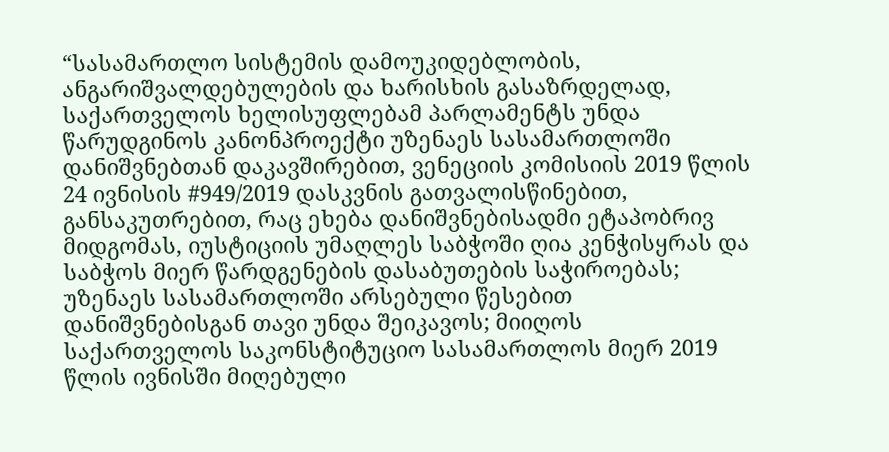“სასამართლო სისტემის დამოუკიდებლობის, ანგარიშვალდებულების და ხარისხის გასაზრდელად, საქართველოს ხელისუფლებამ პარლამენტს უნდა წარუდგინოს კანონპროექტი უზენაეს სასამართლოში დანიშვნებთან დაკავშირებით, ვენეციის კომისიის 2019 წლის 24 ივნისის #949/2019 დასკვნის გათვალისწინებით, განსაკუთრებით, რაც ეხება დანიშვნებისადმი ეტაპობრივ მიდგომას, იუსტიციის უმაღლეს საბჭოში ღია კენჭისყრას და საბჭოს მიერ წარდგენების დასაბუთების საჭიროებას; უზენაეს სასამართლოში არსებული წესებით დანიშვნებისგან თავი უნდა შეიკავოს; მიიღოს საქართველოს საკონსტიტუციო სასამართლოს მიერ 2019 წლის ივნისში მიღებული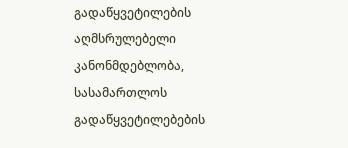გადაწყვეტილების აღმსრულებელი კანონმდებლობა, სასამართლოს გადაწყვეტილებების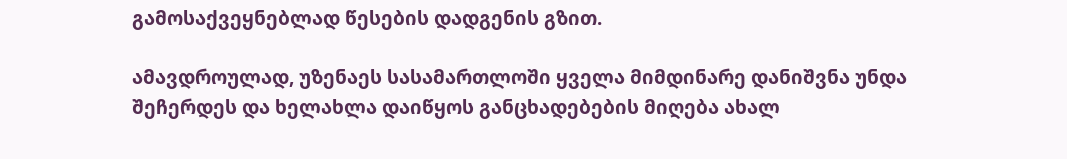გამოსაქვეყნებლად წესების დადგენის გზით.

ამავდროულად, უზენაეს სასამართლოში ყველა მიმდინარე დანიშვნა უნდა შეჩერდეს და ხელახლა დაიწყოს განცხადებების მიღება ახალ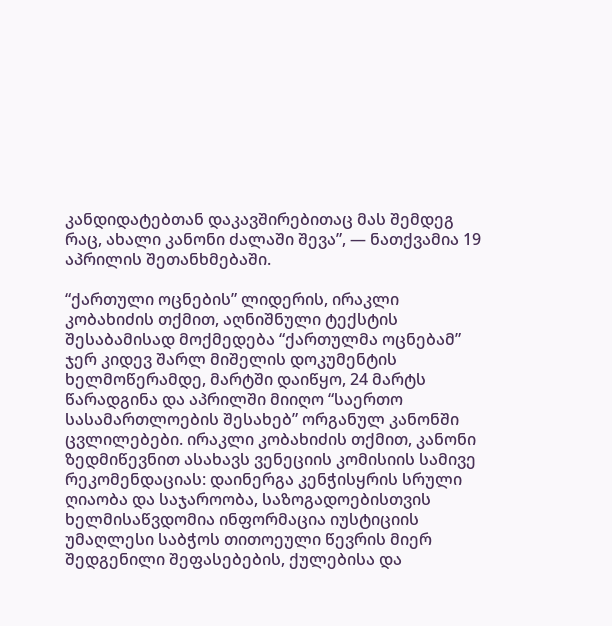კანდიდატებთან დაკავშირებითაც მას შემდეგ რაც, ახალი კანონი ძალაში შევა”, — ნათქვამია 19 აპრილის შეთანხმებაში.

“ქართული ოცნების” ლიდერის, ირაკლი კობახიძის თქმით, აღნიშნული ტექსტის შესაბამისად მოქმედება “ქართულმა ოცნებამ” ჯერ კიდევ შარლ მიშელის დოკუმენტის ხელმოწერამდე, მარტში დაიწყო, 24 მარტს წარადგინა და აპრილში მიიღო “საერთო სასამართლოების შესახებ” ორგანულ კანონში ცვლილებები. ირაკლი კობახიძის თქმით, კანონი ზედმიწევნით ასახავს ვენეციის კომისიის სამივე რეკომენდაციას: დაინერგა კენჭისყრის სრული ღიაობა და საჯაროობა, საზოგადოებისთვის ხელმისაწვდომია ინფორმაცია იუსტიციის უმაღლესი საბჭოს თითოეული წევრის მიერ შედგენილი შეფასებების, ქულებისა და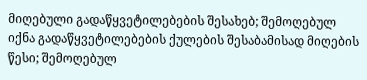მიღებული გადაწყვეტილებების შესახებ; შემოღებულ იქნა გადაწყვეტილებების ქულების შესაბამისად მიღების წესი; შემოღებულ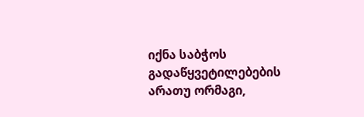იქნა საბჭოს გადაწყვეტილებების არათუ ორმაგი,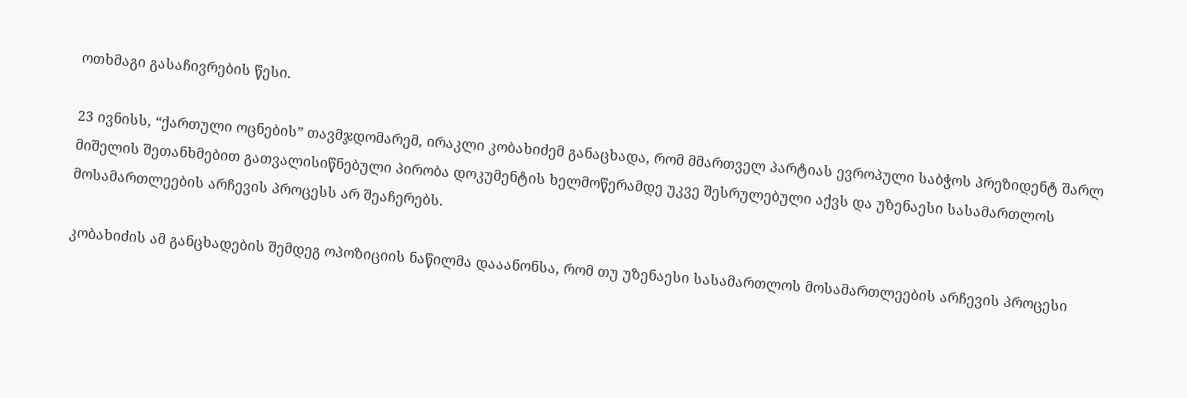ოთხმაგი გასაჩივრების წესი.

23 ივნისს, “ქართული ოცნების” თავმჯდომარემ, ირაკლი კობახიძემ განაცხადა, რომ მმართველ პარტიას ევროპული საბჭოს პრეზიდენტ შარლ მიშელის შეთანხმებით გათვალისიწნებული პირობა დოკუმენტის ხელმოწერამდე უკვე შესრულებული აქვს და უზენაესი სასამართლოს მოსამართლეების არჩევის პროცესს არ შეაჩერებს.

კობახიძის ამ განცხადების შემდეგ ოპოზიციის ნაწილმა დააანონსა, რომ თუ უზენაესი სასამართლოს მოსამართლეების არჩევის პროცესი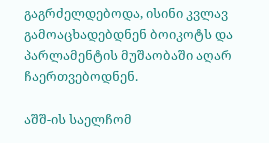გაგრძელდებოდა, ისინი კვლავ გამოაცხადებდნენ ბოიკოტს და პარლამენტის მუშაობაში აღარ ჩაერთვებოდნენ.

აშშ-ის საელჩომ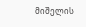მიშელის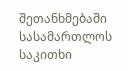შეთანხმებაში სასამართლოს საკითხი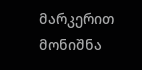მარკერით მონიშნა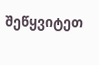შეწყვიტეთ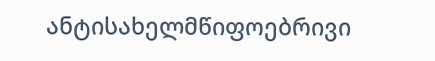ანტისახელმწიფოებრივი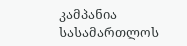კამპანია სასამართლოს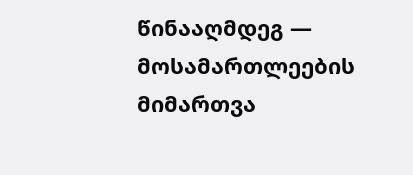წინააღმდეგ — მოსამართლეების მიმართვა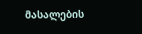მასალების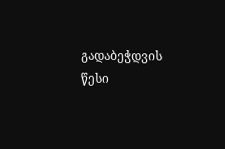გადაბეჭდვის წესი